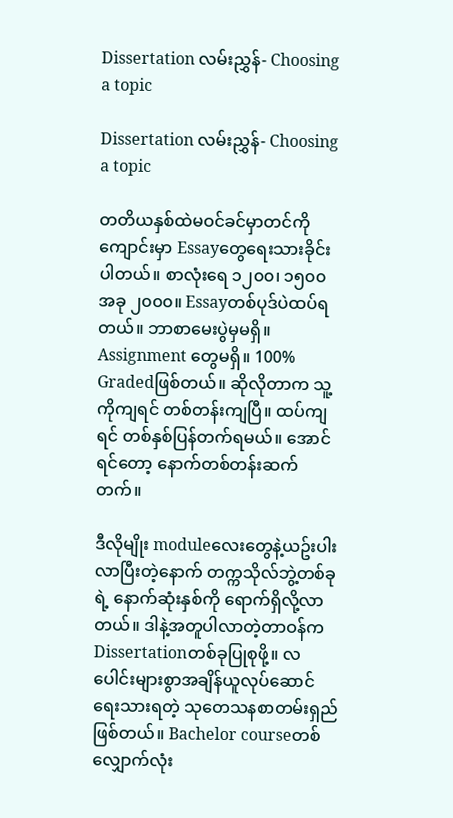Dissertation လမ်းညွှန်- Choosing a topic

Dissertation လမ်းညွှန်- Choosing a topic

တတိယနှစ်ထဲမဝင်ခင်မှာတင်ကို ကျောင်းမှာ Essayတွေရေးသားခိုင်းပါတယ်။ စာလုံးရေ ၁၂၀၀၊ ၁၅၀၀ အခု ၂၀၀၀။ Essayတစ်ပုဒ်ပဲထပ်ရတယ်။ ဘာစာမေးပွဲမှမရှိ။ Assignment တွေမရှိ။ 100% Gradedဖြစ်တယ်။ ဆိုလိုတာက သူ့ကိုကျရင် တစ်တန်းကျပြီ။ ထပ်ကျရင် တစ်နှစ်ပြန်တက်ရမယ်။ အောင်ရင်တော့ နောက်တစ်တန်းဆက်တက်။

ဒီလိုမျိုး moduleလေးတွေနဲ့ယဥ်းပါးလာပြီးတဲ့နောက် တက္ကသိုလ်ဘွဲ့တစ်ခုရဲ့ နောက်ဆုံးနှစ်ကို ရောက်ရှိလို့လာတယ်။ ဒါနဲ့အတူပါလာတဲ့တာဝန်က Dissertationတစ်ခုပြုစုဖို့။ လပေါင်းများစွာအချိန်ယူလုပ်ဆောင်ရေးသားရတဲ့ သုတေသနစာတမ်းရှည်ဖြစ်တယ်။ Bachelor courseတစ်လျှောက်လုံး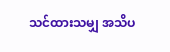သင်ထားသမျှ အသိပ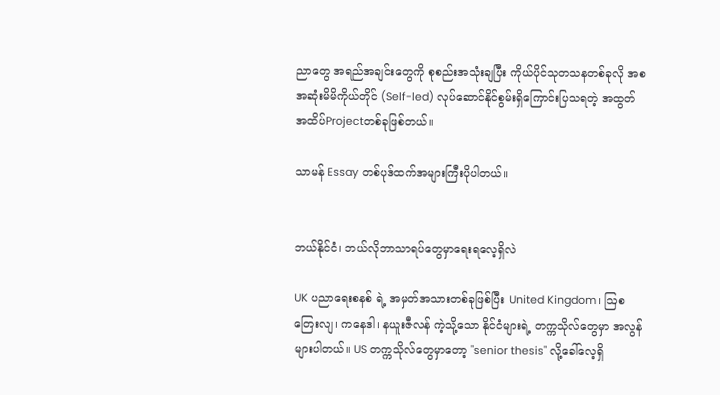ညာတွေ အရည်အချင်းတွေကို စုစည်းအသုံးချပြီး ကိုယ်ပိုင်သုတသနတစ်ခုလို အစအဆုံးမိမိကိုယ်တိုင် (Self-led) လုပ်ဆောင်နိုင်စွမ်းရှိကြောင်းပြသရတဲ့ အထွတ်အထိပ်Projectတစ်ခုဖြစ်တယ်။

သာမန် Essay တစ်ပုဒ်ထက်အများကြီးပိုပါတယ်။


ဘယ်နိုင်ငံ၊ ဘယ်လိုဘာသာရပ်တွေမှာရေးရလေ့ရှိလဲ

UK ပညာရေးစနစ် ရဲ့ အမှတ်အသားတစ်ခုဖြစ်ပြီး United Kingdom၊ ဩစတြေးလျ၊ ကနေဒါ၊ နယူးဇီလန် ကဲ့သို့သော နိုင်ငံများရဲ့ တက္ကသိုလ်တွေမှာ အလွန်များပါတယ်။ US တက္ကသိုလ်တွေမှာတော့ "senior thesis" လို့ခေါ်လေ့ရှိ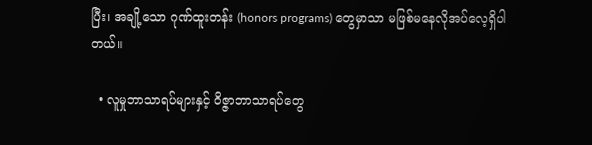ပြီး၊ အချို့သော ဂုဏ်ထူးတန်း (honors programs) တွေမှာသာ မဖြစ်မနေလိုအပ်လေ့ရှိပါတယ်။

  • လူမှုဘာသာရပ်များနှင့် ဝိဇ္ဇာဘာသာရပ်တွေ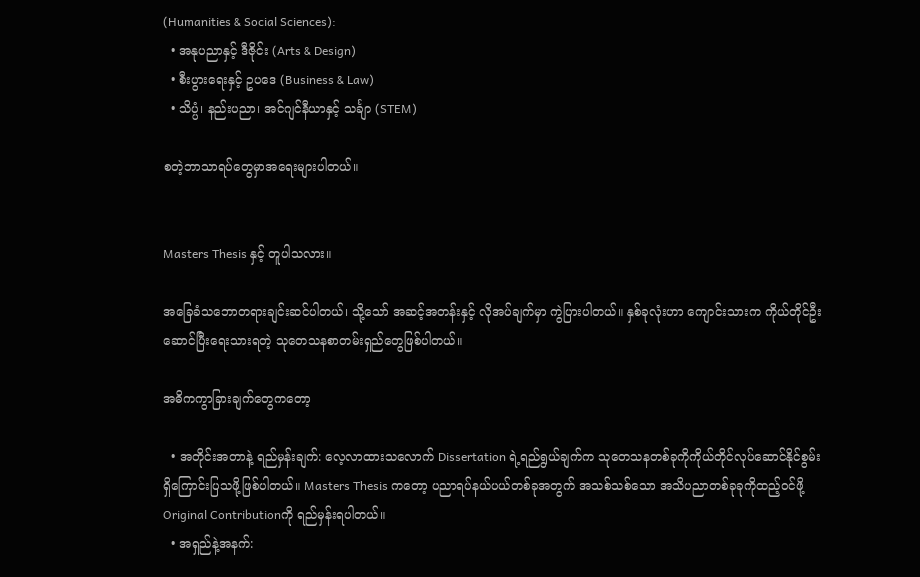(Humanities & Social Sciences):
  • အနုပညာနှင့် ဒီဇိုင်း (Arts & Design)
  • စီးပွားရေးနှင့် ဥပဒေ (Business & Law)
  • သိပ္ပံ၊ နည်းပညာ၊ အင်ဂျင်နီယာနှင့် သင်္ချာ (STEM)

စတဲ့ဘာသာရပ်တွေမှာအရေးများပါတယ်။


Masters Thesis နှင့် တူပါသလား။

အခြေခံသဘောတရားချင်းဆင်ပါတယ်၊ သို့သော် အဆင့်အတန်းနှင့် လိုအပ်ချက်မှာ ကွဲပြားပါတယ်။ နှစ်ခုလုံးဟာ ကျောင်းသားက ကိုယ်တိုင်ဦးဆောင်ပြီးရေးသားရတဲ့ သုတေသနစာတမ်းရှည်တွေဖြစ်ပါတယ်။

အဓိကကွာခြားချက်တွေကတော့

  • အတိုင်းအတာနဲ့ ရည်မှန်းချက်: လေ့လာထားသလောက် Dissertation ရဲ့ရည်ရွယ်ချက်က သုတေသနတစ်ခုကိုကိုယ်တိုင်လုပ်ဆောင်နိုင်စွမ်းရှိကြောင်းပြသဖို့ဖြစ်ပါတယ်။ Masters Thesis ကတော့ ပညာရပ်နယ်ပယ်တစ်ခုအတွက် အသစ်သစ်သော အသိပညာတစ်ခုခုကိုထည့်ဝင်ဖို့ Original Contributionကို ရည်မှန်းရပါတယ်။
  • အရှည်နဲ့အနက်: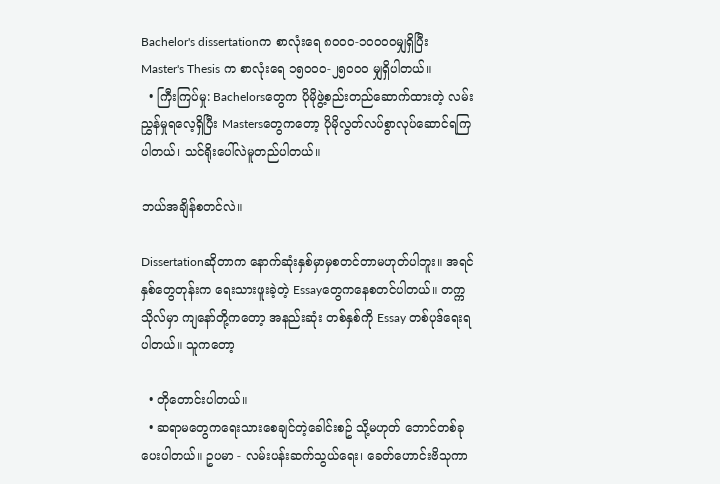Bachelor's dissertationက စာလုံးရေ ၈၀၀၀-၁၀၀၀၀မျှရှိပြီး Master's Thesis က စာလုံးရေ ၁၅၀၀၀-၂၅၀၀၀ မျှရှိပါတယ်။
  • ကြီးကြပ်မှု: Bachelorsတွေက ပိုမိုဖွဲ့စည်းတည်ဆောက်ထားတဲ့ လမ်းညွှန်မှုရလေ့ရှိပြီး Mastersတွေကတော့ ပိုမိုလွတ်လပ်စွာလုပ်ဆောင်ရကြပါတယ်၊ သင်ရိုးပေါ်လဲမူတည်ပါတယ်။

ဘယ်အချိန်စတင်လဲ။

Dissertationဆိုတာက နောက်ဆုံးနှစ်မှာမှစတင်တာမဟုတ်ပါဘူး။ အရင်နှစ်တွေတုန်းက ရေးသားဖူးခဲ့တဲ့ Essayတွေကနေစတင်ပါတယ်။ တက္ကသိုလ်မှာ ကျနော်တို့ကတော့ အနည်းဆုံး တစ်နှစ်ကို Essay တစ်ပုဒ်ရေးရပါတယ်။ သူကတော့

  • တိုတောင်းပါတယ်။
  • ဆရာမတွေကရေးသားစေချင်တဲ့ခေါင်းစဥ် သို့မဟုတ် ဘောင်တစ်ခုပေးပါတယ်။ ဥပမာ - လမ်းပန်းဆက်သွယ်ရေး၊ ခေတ်ဟောင်းဗိသုကာ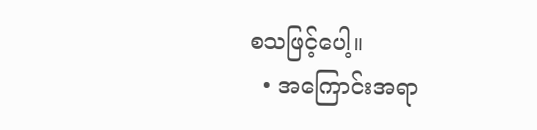စသဖြင့်ပေါ့။
  • အကြောင်းအရာ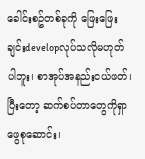ခေါင်းစဥ်တစ်ခုကို ဖြေးဖြေးချင်းdevelopလုပ်သလိုမဟုတ်ပါဘူး၊ စာအုပ်အနည်းငယ်ဖတ်၊ ပြီးတော့ ဆက်စပ်တာတွေကိုရှာဖွေစုဆောင်း၊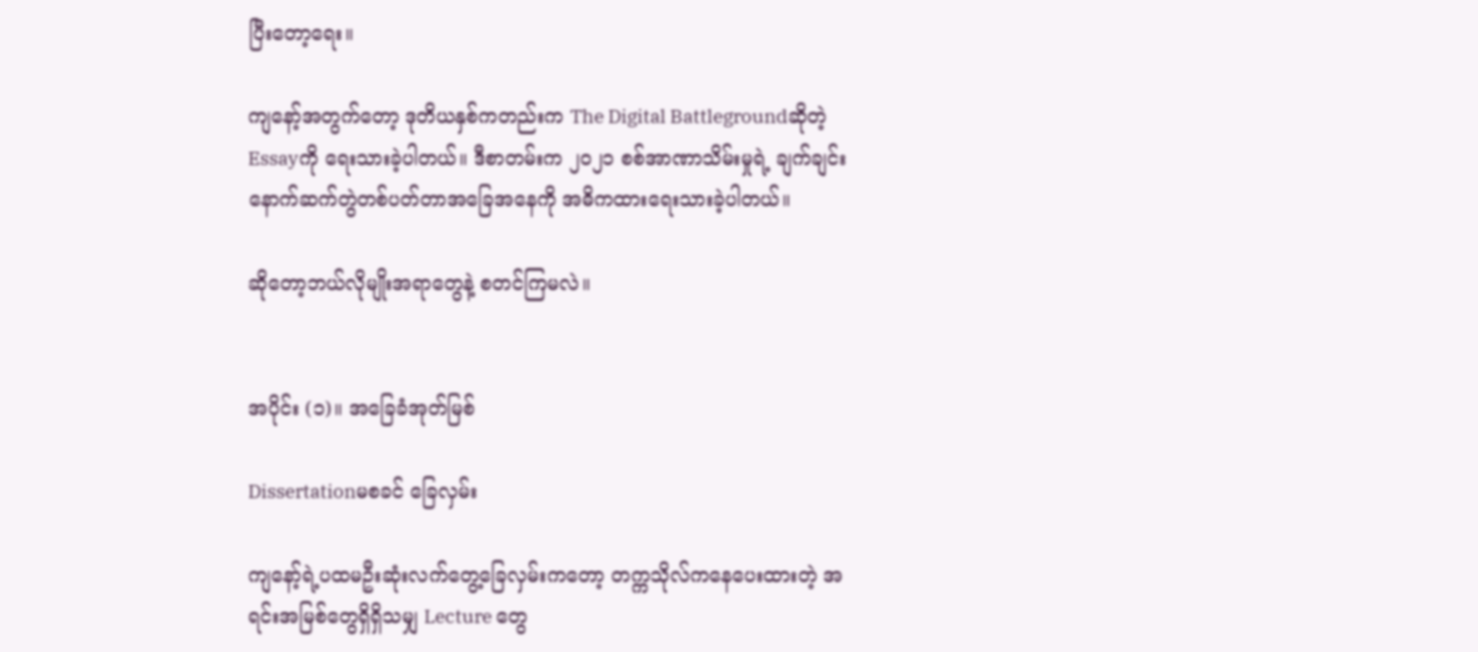ပြီးတော့ရေး။

ကျနော့်အတွက်တော့ ဒုတိယနှစ်ကတည်းက The Digital Battlegroundဆိုတဲ့Essayကို ရေးသားခဲ့ပါတယ်။ ဒီစာတမ်းက ၂၀၂၁ စစ်အာဏာသိမ်းမှုရဲ့ ချက်ချင်းနောက်ဆက်တွဲတစ်ပတ်တာအခြေအနေကို အဓိကထားရေးသားခဲ့ပါတယ်။

ဆိုတော့ဘယ်လိုမျိုးအရာတွေနဲ့ စတင်ကြမလဲ။


အပိုင်း (၁)။ အခြေခံအုတ်မြစ်

Dissertationမစခင် ခြေလှမ်း

ကျနော့်ရဲ့ပထမဦးဆုံးလက်တွေ့ခြေလှမ်းကတော့ တက္ကသိုလ်ကနေပေးထားတဲ့ အရင်းအမြစ်တွေရှိရှိသမျှ Lecture တွေ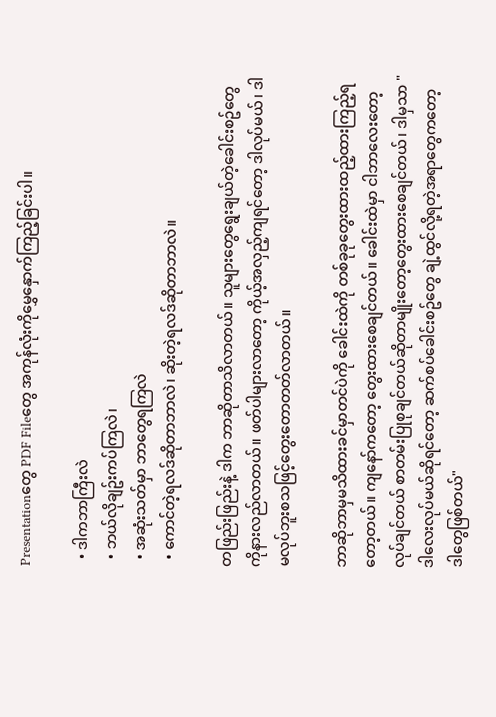Presentationတွေ PDF Fileတွေ အကုန်လုံးကိုမွှေနှောက်ကြည့်ခြင်းပါ။

  • ဒါကဘာကြီးလဲ
  • ဘယ်လိုချဥ်းကပ်ကြလဲ၊
  • အဆုံးသတ်မှာ ဘာတွေရကြလဲ
  • ကောင်တဲ့ရလဒ်ဆိုတာဘာလဲ၊ ဆိုးတဲ့ရလဒ်ဆိုတာဘာလဲ။

တဖြည်းဖြည်းနဲ့ ဒါက ဘာဆိုတာသိလာတယ်။ သူများတွေရွေးချယ်တဲ့ခေါင်းစဥ်တွေကိုနားလည်လာတယ်။ ဖတ်ပါများလာတော့ ကိုယ့်အလှည့်ကျရင်တော့ ဒါလုပ်မယ်၊ ဒါမလုပ်ဘူးစသဖြင့်တွေးတောတတ်လာတယ်။

ဘာဆိုဘာမှမသိထားခင်မှာတင်ပဲကို ခေါင်းထဲကို တစ်ခုခုတွေးထားထည့်ထားကြည့်ရတော့တယ်။ ကျနော်ကတော့ တွေးထားစေချင်တယ်။ ခေါင်းထဲမှာ ငါဘာလေးတော့လုပ်ချင်တယ် စာတမ်းပြုစုချင်တယ်ဆိုတာမျိုးတော့တွေးထားစေချင်တယ်၊ ဒါမှသာ "ဒါလေးလုပ်မယ်ဆိုရင်တော့ ဆက်စပ်ခေါင်းစဥ်တွေ ချဲ့ထွင်လို့ရတဲ့အရာတွေကတော့ ဒါတွေဖြစ်တယ်"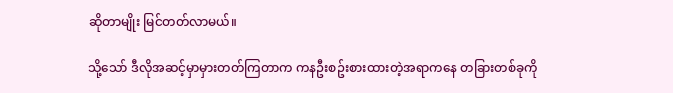ဆိုတာမျိုး မြင်တတ်လာမယ်။

သို့သော် ဒီလိုအဆင့်မှာမှားတတ်ကြတာက ကနဦးစဥ်းစားထားတဲ့အရာကနေ တခြားတစ်ခုကို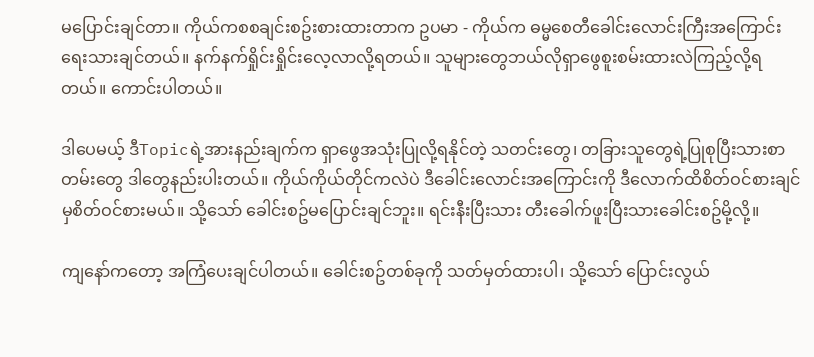မပြောင်းချင်တာ။ ကိုယ်ကစစချင်းစဥ်းစားထားတာက ဥပမာ - ကိုယ်က ဓမ္မစေတီခေါင်းလောင်းကြီးအကြောင်းရေးသားချင်တယ်။ နက်နက်ရှိုင်းရှိုင်းလေ့လာလို့ရတယ်။ သူများတွေဘယ်လိုရှာဖွေစူးစမ်းထားလဲကြည့်လို့ရတယ်။ ကောင်းပါတယ်။

ဒါပေမယ့် ဒီTopicရဲ့အားနည်းချက်က ရှာဖွေအသုံးပြုလို့ရနိုင်တဲ့ သတင်းတွေ၊ တခြားသူတွေရဲ့ပြုစုပြီးသားစာတမ်းတွေ ဒါတွေနည်းပါးတယ်။ ကိုယ်ကိုယ်တိုင်ကလဲပဲ ဒီခေါင်းလောင်းအကြောင်းကို ဒီလောက်ထိစိတ်ဝင်စားချင်မှစိတ်ဝင်စားမယ်။ သို့သော် ခေါင်းစဥ်မပြောင်းချင်ဘူး။ ရင်းနီးပြီးသား တီးခေါက်ဖူးပြီးသားခေါင်းစဥ်မို့လို့။

ကျနော်ကတော့ အကြံပေးချင်ပါတယ်။ ခေါင်းစဥ်တစ်ခုကို သတ်မှတ်ထားပါ၊ သို့သော် ပြောင်းလွယ်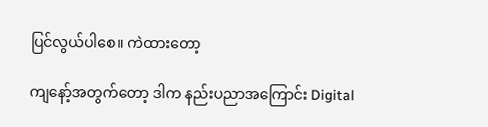ပြင်လွယ်ပါစေ။ ကဲထားတော့

ကျနော့်အတွက်တော့ ဒါက နည်းပညာအကြောင်း Digital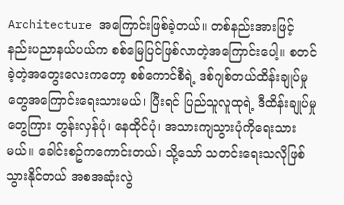Architecture အကြောင်းဖြစ်ခဲ့တယ်။ တစ်နည်းအားဖြင့် နည်းပညာနယ်ပယ်က စစ်မြေပြင်ဖြစ်လာတဲ့အကြောင်းပေါ့။ စတင်ခဲ့တဲ့အတွေးလေးကတော့ စစ်ကောင်စီရဲ့ ဒစ်ဂျစ်တယ်ထိန်းချုပ်မှုတွေအကြောင်းရေးသားမယ်၊ ပြီးရင် ပြည်သူလူထုရဲ့ ဒီထိန်းချုပ်မှုတွေကြား တွန်းလှန်ပုံ၊ နေထိုင်ပုံ၊ အသားကျသွားပုံကိုရေးသားမယ်။ ခေါင်းစဥ်ကကောင်းတယ်၊ သို့သော် သတင်းရေးသလိုဖြစ်သွားနိုင်တယ် အစအဆုံးလွဲ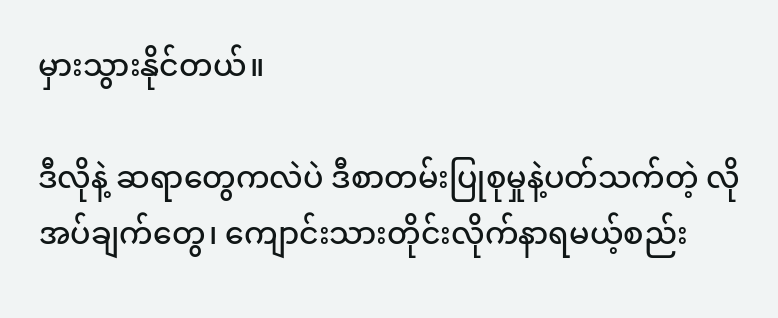မှားသွားနိုင်တယ်။

ဒီလိုနဲ့ ဆရာတွေကလဲပဲ ဒီစာတမ်းပြုစုမှုနဲ့ပတ်သက်တဲ့ လိုအပ်ချက်တွေ၊ ကျောင်းသားတိုင်းလိုက်နာရမယ့်စည်း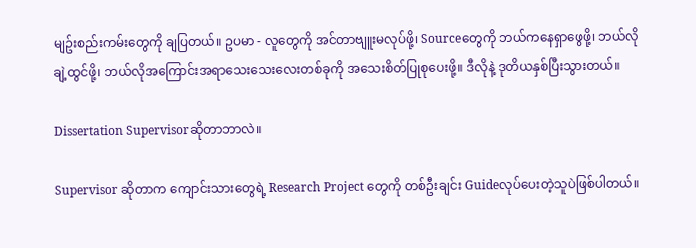မျဥ်းစည်းကမ်းတွေကို ချပြတယ်။ ဥပမာ - လူတွေကို အင်တာဗျူးမလုပ်ဖို့၊ Sourceတွေကို ဘယ်ကနေရှာဖွေဖို့၊ ဘယ်လိုချဲ့ထွင်ဖို့၊ ဘယ်လိုအကြောင်းအရာသေးသေးလေးတစ်ခုကို အသေးစိတ်ပြုစုပေးဖို့။ ဒီလိုနဲ့ ဒုတိယနှစ်ပြီးသွားတယ်။

Dissertation Supervisorဆိုတာဘာလဲ။

Supervisor ဆိုတာက ကျောင်းသားတွေရဲ့ Research Project တွေကို တစ်ဦးချင်း Guideလုပ်ပေးတဲ့သူပဲဖြစ်ပါတယ်။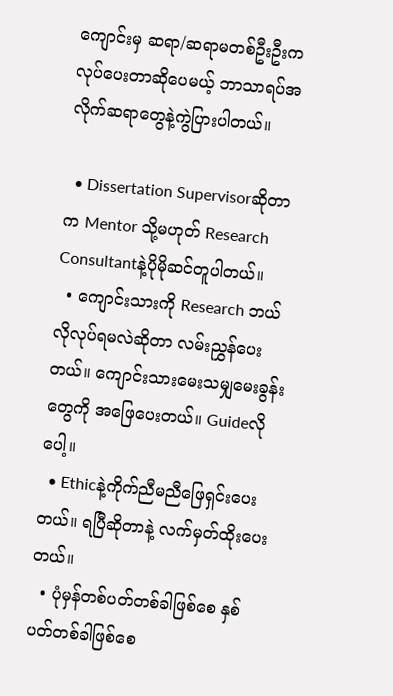ကျောင်းမှ ဆရာ/ဆရာမတစ်ဦးဦးက လုပ်ပေးတာဆိုပေမယ့် ဘာသာရပ်အလိုက်ဆရာတွေနဲ့ကွဲပြားပါတယ်။

  • Dissertation Supervisorဆိုတာက Mentor သို့မဟုတ် Research Consultantနဲ့ပိုမိုဆင်တူပါတယ်။
  • ကျောင်းသားကို Research ဘယ်လိုလုပ်ရမလဲဆိုတာ လမ်းညွှန်ပေးတယ်။ ကျောင်းသားမေးသမျှမေးခွန်းတွေကို အဖြေပေးတယ်။ Guideလိုပေါ့။
  • Ethicနဲ့ကိုက်ညီမညီဖြေရှင်းပေးတယ်။ ရပြီဆိုတာနဲ့ လက်မှတ်ထိုးပေးတယ်။
  • ပုံမှန်တစ်ပတ်တစ်ခါဖြစ်စေ နှစ်ပတ်တစ်ခါဖြစ်စေ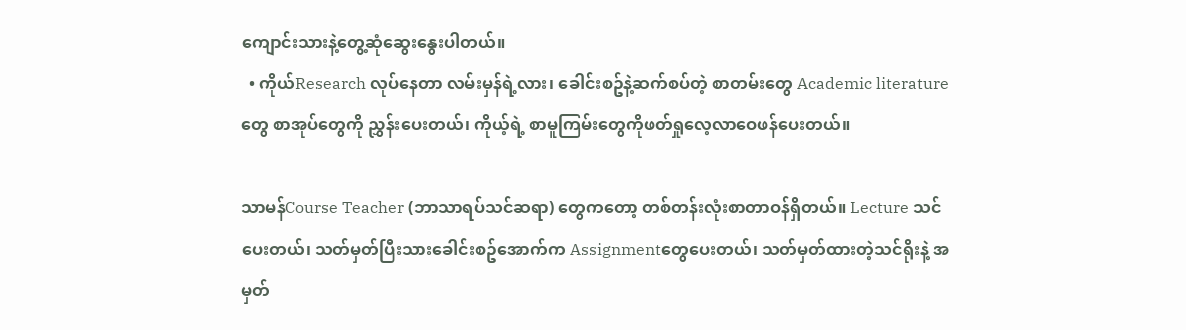ကျောင်းသားနဲ့တွေ့ဆုံဆွေးနွေးပါတယ်။
  • ကိုယ်Research လုပ်နေတာ လမ်းမှန်ရဲ့လား၊ ခေါင်းစဥ်နဲ့ဆက်စပ်တဲ့ စာတမ်းတွေ Academic literature တွေ စာအုပ်တွေကို ညွှန်းပေးတယ်၊ ကိုယ့်ရဲ့ စာမူကြမ်းတွေကိုဖတ်ရှုလေ့လာဝေဖန်ပေးတယ်။

သာမန်Course Teacher (ဘာသာရပ်သင်ဆရာ) တွေကတော့ တစ်တန်းလုံးစာတာဝန်ရှိတယ်။ Lecture သင်ပေးတယ်၊ သတ်မှတ်ပြီးသားခေါင်းစဥ်အောက်က Assignmentတွေပေးတယ်၊ သတ်မှတ်ထားတဲ့သင်ရိုးနဲ့ အမှတ်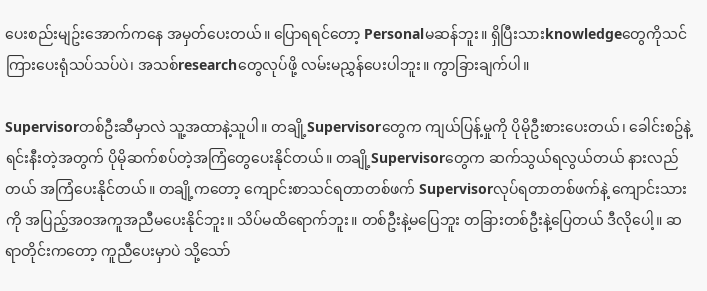ပေးစည်းမျဥ်းအောက်ကနေ အမှတ်ပေးတယ်။ ပြောရရင်တော့ Personalမဆန်ဘူး။ ရှိပြီးသားknowledgeတွေကိုသင်ကြားပေးရုံသပ်သပ်ပဲ၊ အသစ်researchတွေလုပ်ဖို့ လမ်းမညွှန်ပေးပါဘူး။ ကွာခြားချက်ပါ။

Supervisorတစ်ဦးဆီမှာလဲ သူ့အထာနဲ့သူပါ။ တချို့Supervisorတွေက ကျယ်ပြန့်မှုကို ပိုမိုဦးစားပေးတယ်၊ ခေါင်းစဥ်နဲ့ရင်းနီးတဲ့အတွက် ပိုမိုဆက်စပ်တဲ့အကြံတွေပေးနိုင်တယ်။ တချို့Supervisorတွေက ဆက်သွယ်ရလွယ်တယ် နားလည်တယ် အကြံပေးနိုင်တယ်။ တချို့ကတော့ ကျောင်းစာသင်ရတာတစ်ဖက် Supervisorလုပ်ရတာတစ်ဖက်နဲ့ ကျောင်းသားကို အပြည့်အဝအကူအညီမပေးနိုင်ဘူး။ သိပ်မထိရောက်ဘူး။ တစ်ဦးနဲ့မပြေဘူး တခြားတစ်ဦးနဲ့ပြေတယ် ဒီလိုပေါ့။ ဆရာတိုင်းကတော့ ကူညီပေးမှာပဲ သို့သော်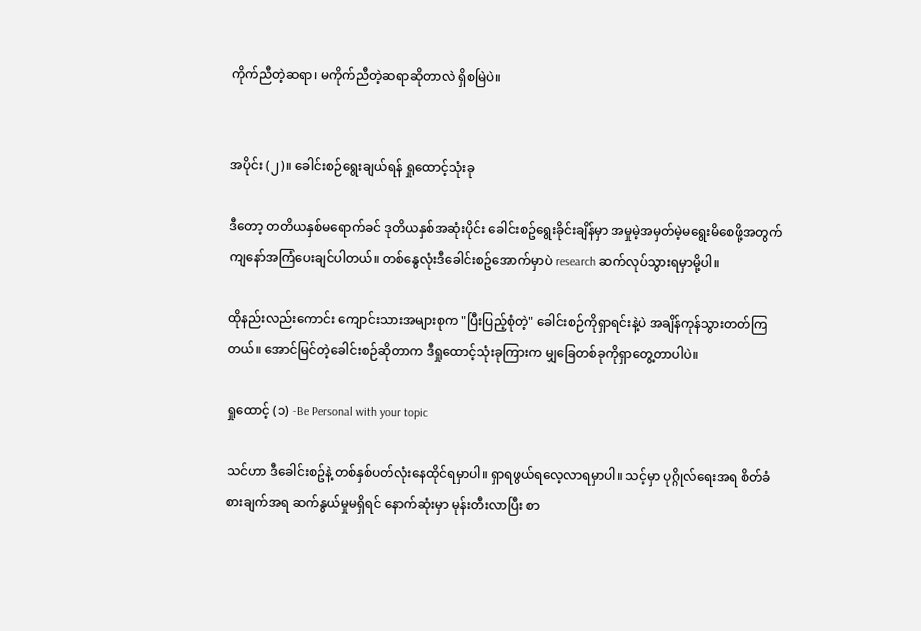ကိုက်ညီတဲ့ဆရာ၊ မကိုက်ညီတဲ့ဆရာဆိုတာလဲ ရှိစမြဲပဲ။


အပိုင်း (၂)။ ခေါင်းစဉ်ရွေးချယ်ရန် ရှုထောင့်သုံးခု

ဒီတော့ တတိယနှစ်မရောက်ခင် ဒုတိယနှစ်အဆုံးပိုင်း ခေါင်းစဥ်ရွေးခိုင်းချိန်မှာ အမှုမဲ့အမှတ်မဲ့မရွေးမိစေဖို့အတွက် ကျနော်အကြံပေးချင်ပါတယ်။ တစ်နွေလုံးဒီခေါင်းစဥ်အောက်မှာပဲ research ဆက်လုပ်သွားရမှာမို့ပါ။

ထိုနည်းလည်းကောင်း ကျောင်းသားအများစုက "ပြီးပြည့်စုံတဲ့" ခေါင်းစဉ်ကိုရှာရင်းနဲ့ပဲ အချိန်ကုန်သွားတတ်ကြတယ်။ အောင်မြင်တဲ့ခေါင်းစဉ်ဆိုတာက ဒီရှုထောင့်သုံးခုကြားက မျှခြေတစ်ခုကိုရှာတွေ့တာပါပဲ။

ရှုထောင့် (၁) -Be Personal with your topic

သင်ဟာ ဒီခေါင်းစဥ်နဲ့ တစ်နှစ်ပတ်လုံးနေထိုင်ရမှာပါ။ ရှာရဖွယ်ရလေ့လာရမှာပါ။ သင့်မှာ ပုဂ္ဂိုလ်ရေးအရ စိတ်ခံစားချက်အရ ဆက်နွယ်မှုမရှိရင် နောက်ဆုံးမှာ မုန်းတီးလာပြီး စာ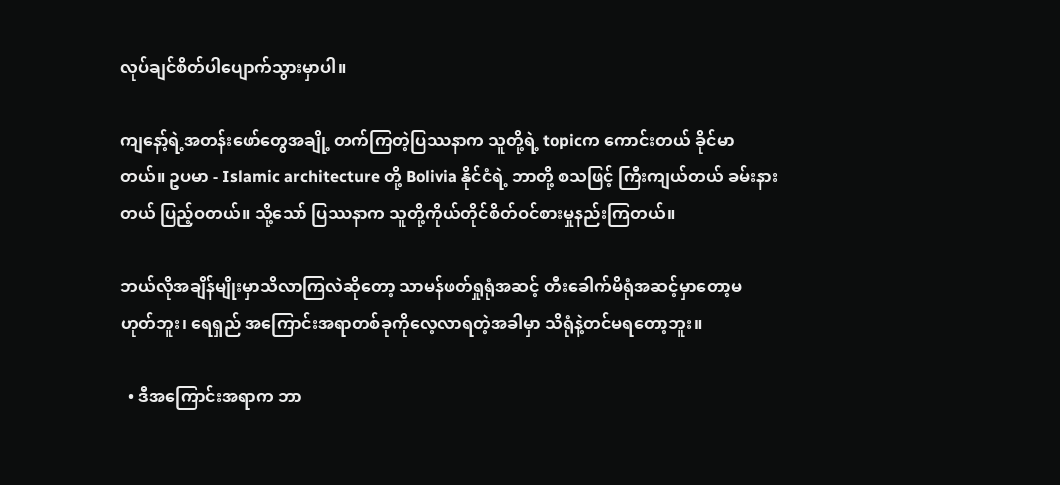လုပ်ချင်စိတ်ပါပျောက်သွားမှာပါ။

ကျနော့်ရဲ့အတန်းဖော်တွေအချို့ တက်ကြတဲ့ပြဿနာက သူတို့ရဲ့ topicက ကောင်းတယ် ခိုင်မာတယ်။ ဥပမာ - Islamic architecture တို့ Bolivia နိုင်ငံရဲ့ ဘာတို့ စသဖြင့် ကြီးကျယ်တယ် ခမ်းနားတယ် ပြည့်ဝတယ်။ သို့သော် ပြဿနာက သူတို့ကိုယ်တိုင်စိတ်ဝင်စားမှုနည်းကြတယ်။

ဘယ်လိုအချိန်မျိုးမှာသိလာကြလဲဆိုတော့ သာမန်ဖတ်ရှုရုံအဆင့် တီးခေါက်မိရုံအဆင့်မှာတော့မဟုတ်ဘူး၊ ရေရှည် အကြောင်းအရာတစ်ခုကိုလေ့လာရတဲ့အခါမှာ သိရုံနဲ့တင်မရတော့ဘူး။

  • ဒီအကြောင်းအရာက ဘာ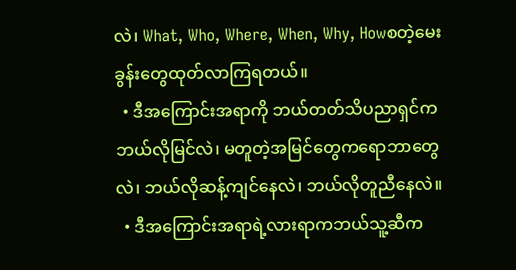လဲ၊ What, Who, Where, When, Why, Howစတဲ့မေးခွန်းတွေထုတ်လာကြရတယ်။
  • ဒီအကြောင်းအရာကို ဘယ်တတ်သိပညာရှင်က ဘယ်လိုမြင်လဲ၊ မတူတဲ့အမြင်တွေကရောဘာတွေလဲ၊ ဘယ်လိုဆန့်ကျင်နေလဲ၊ ဘယ်လိုတူညီနေလဲ။
  • ဒီအကြောင်းအရာရဲ့လားရာကဘယ်သူ့ဆီက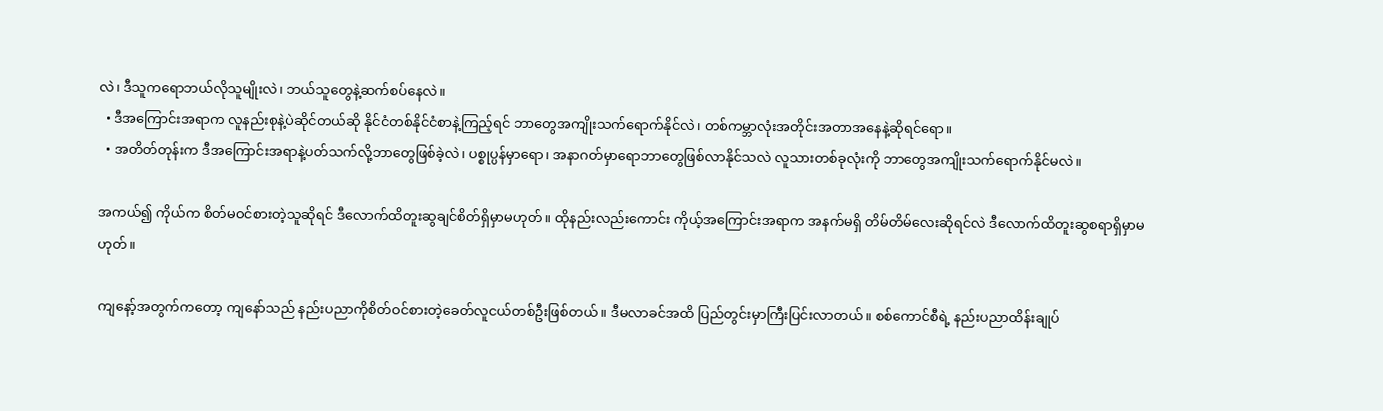လဲ၊ ဒီသူကရောဘယ်လိုသူမျိုးလဲ၊ ဘယ်သူတွေနဲ့ဆက်စပ်နေလဲ။
  • ဒီအကြောင်းအရာက လူနည်းစုနဲ့ပဲဆိုင်တယ်ဆို နိုင်ငံတစ်နိုင်ငံစာနဲ့ကြည့်ရင် ဘာတွေအကျိုးသက်ရောက်နိုင်လဲ၊ တစ်ကမ္ဘာလုံးအတိုင်းအတာအနေနဲ့ဆိုရင်ရော။
  • အတိတ်တုန်းက ဒီအကြောင်းအရာနဲ့ပတ်သက်လို့ဘာတွေဖြစ်ခဲ့လဲ၊ ပစ္စုပ္ပန်မှာရော၊ အနာဂတ်မှာရောဘာတွေဖြစ်လာနိုင်သလဲ လူသားတစ်ခုလုံးကို ဘာတွေအကျိုးသက်ရောက်နိုင်မလဲ။

အကယ်၍ ကိုယ်က စိတ်မဝင်စားတဲ့သူဆိုရင် ဒီလောက်ထိတူးဆွချင်စိတ်ရှိမှာမဟုတ်။ ထိုနည်းလည်းကောင်း ကိုယ့်အကြောင်းအရာက အနက်မရှိ တိမ်တိမ်လေးဆိုရင်လဲ ဒီလောက်ထိတူးဆွစရာရှိမှာမဟုတ်။

ကျနော့်အတွက်ကတော့ ကျနော်သည် နည်းပညာကိုစိတ်ဝင်စားတဲ့ခေတ်လူငယ်တစ်ဦးဖြစ်တယ်။ ဒီမလာခင်အထိ ပြည်တွင်းမှာကြီးပြင်းလာတယ်။ စစ်ကောင်စီရဲ့ နည်းပညာထိန်းချုပ်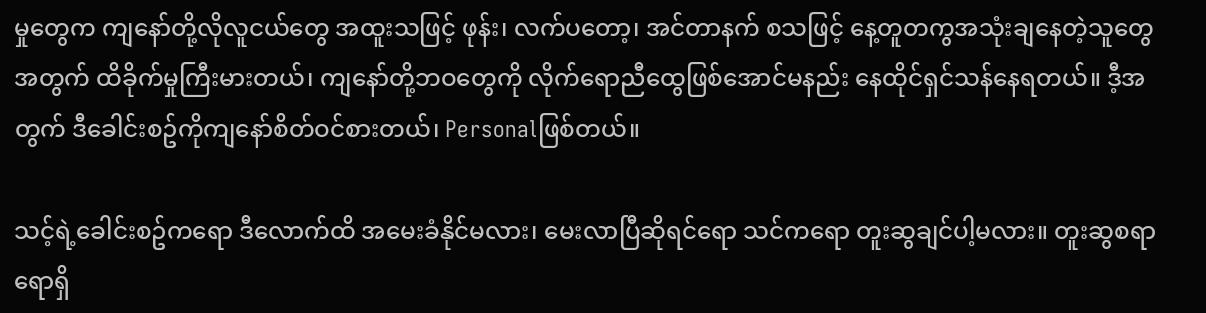မှုတွေက ကျနော်တို့လိုလူငယ်တွေ အထူးသဖြင့် ဖုန်း၊ လက်ပတော့၊ အင်တာနက် စသဖြင့် နေ့တူတကွအသုံးချနေတဲ့သူတွေအတွက် ထိခိုက်မှုကြီးမားတယ်၊ ကျနော်တို့ဘဝတွေကို လိုက်ရောညီထွေဖြစ်အောင်မနည်း နေထိုင်ရှင်သန်နေရတယ်။ ဒီ့အတွက် ဒီခေါင်းစဥ်ကိုကျနော်စိတ်ဝင်စားတယ်၊ Personalဖြစ်တယ်။

သင့်ရဲ့ခေါင်းစဥ်ကရော ဒီလောက်ထိ အမေးခံနိုင်မလား၊ မေးလာပြီဆိုရင်ရော သင်ကရော တူးဆွချင်ပါ့မလား။ တူးဆွစရာရောရှိ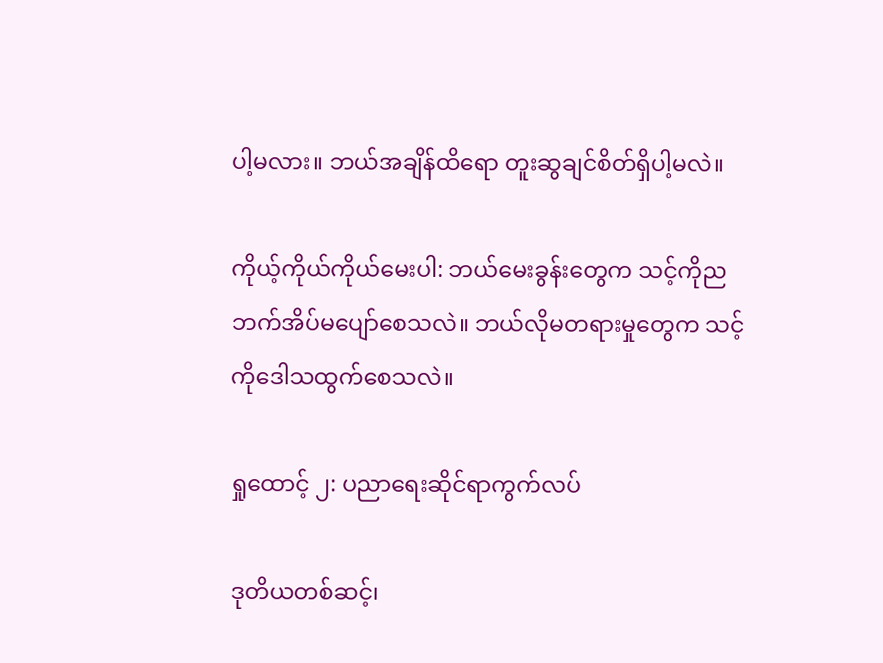ပါ့မလား။ ဘယ်အချိန်ထိရော တူးဆွချင်စိတ်ရှိပါ့မလဲ။

ကိုယ့်ကိုယ်ကိုယ်မေးပါ: ဘယ်မေးခွန်းတွေက သင့်ကိုညဘက်အိပ်မပျော်စေသလဲ။ ဘယ်လိုမတရားမှုတွေက သင့်ကိုဒေါသထွက်စေသလဲ။

ရှုထောင့် ၂: ပညာရေးဆိုင်ရာကွက်လပ်

ဒုတိယတစ်ဆင့်၊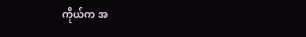ကိုယ်က အ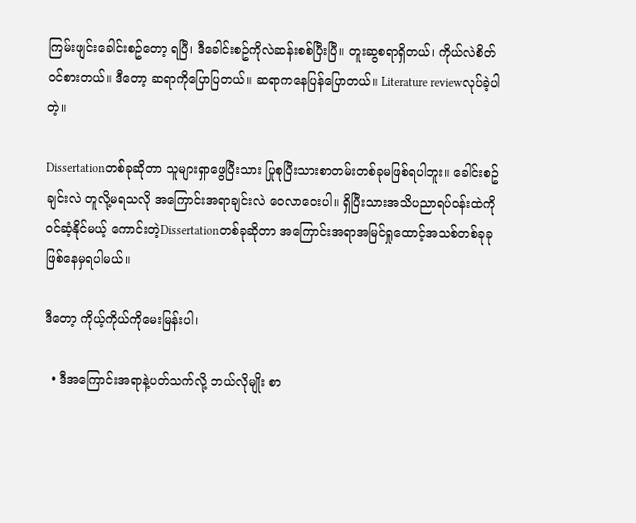ကြမ်းဖျင်းခေါင်းစဥ်တော့ ရပြီ၊ ဒီခေါင်းစဥ်ကိုလဲဆန်းစစ်ပြီးပြီ။ တူးဆွစရာရှိတယ်၊ ကိုယ်လဲစိတ်ဝင်စားတယ်။ ဒီတော့ ဆရာကိုပြောပြတယ်။ ဆရာကနေပြန်ပြောတယ်။ Literature reviewလုပ်ခဲ့ပါတဲ့။

Dissertationတစ်ခုဆိုတာ သူများရှာဖွေပြီးသား ပြုစုပြီးသားစာတမ်းတစ်ခုမဖြစ်ရပါဘူး။ ခေါင်းစဥ်ချင်းလဲ တူလို့မရသလို အကြောင်းအရာချင်းလဲ ဝေလာဝေးပါ။ ရှိပြီးသားအသိပညာရပ်ဝန်းထဲကို ဝင်ဆံ့နိုင်မယ့် ကောင်းတဲ့Dissertationတစ်ခုဆိုတာ အကြောင်းအရာအမြင်ရှုထောင့်အသစ်တစ်ခုခုဖြစ်နေမှရပါမယ်။

ဒီတော့ ကိုယ့်ကိုယ်ကိုမေးမြန်းပါ၊

  • ဒီအကြောင်းအရာနဲ့ပတ်သက်လို့ ဘယ်လိုမျိုး စာ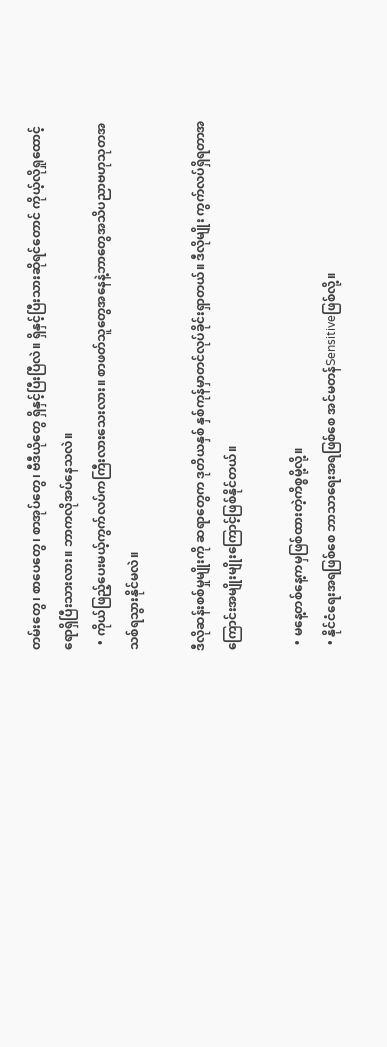တမ်းတွေ၊ စာပေတွေ၊ စာအုပ်တွေ၊ ဗီဒီယိုတွေ ရှိနှင့်ပြီးပြီလဲ။ ရှိနှင့်ပြီးသားဆိုရင်တောင် ကိုယ့်လိုရှုထောင့်ရောရှိပြီးသားလား။ ဘာကလိုအပ်နေသလဲ။
  • ကိုယ်ဖြည့်ပေးမယ့်ကွက်လပ်ကကြီးလားသေးလား။ စာဖတ်သူတွေအနေနဲ့ဘာတွေအသိပညာဗဟုသုတအသစ်ရသွားနိုင်မလဲ။

ဒီလိုဆန်းစစ်မှုမျိုးကို ဆရာတွေက ဒုတိယနှစ် နှစ်ကုန်မှာတင်လုပ်ခိုင်းရှာတယ်။ ဒီလိုမျိုး ကွက်လပ်ရှိရတာအကြောင်းအမျိုးမျိုးကြောင့်ဖြစ်နိုင်တယ်။

  • မနေ့တစ်နေ့ကမှဖြစ်ထားတဲ့ကိစ္စမို့လို့။
  • နိုင်ငံရေးအရဖြစ်စေ ဘာသာရေးအရဖြစ်စေ အင်မတန်Sensitiveဖြစ်လို့။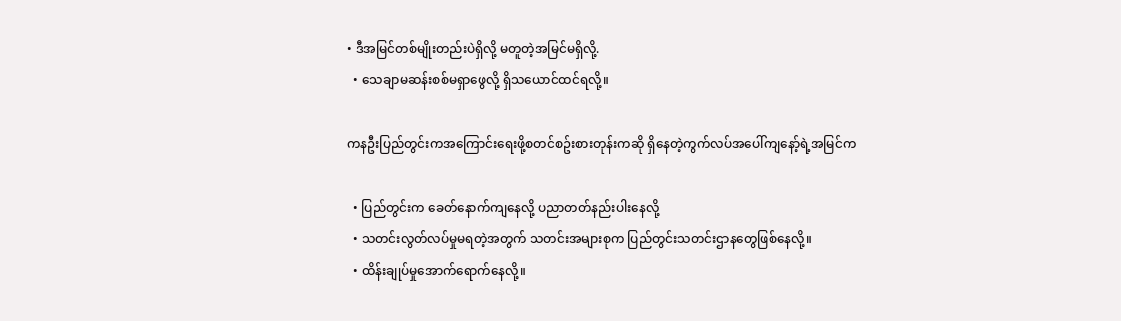• ဒီအမြင်တစ်မျိုးတည်းပဲရှိလို့ မတူတဲ့အမြင်မရှိလို့.
  • သေချာမဆန်းစစ်မရှာဖွေလို့ ရှိသယောင်ထင်ရလို့။

ကနဦးပြည်တွင်းကအကြောင်းရေးဖို့စတင်စဥ်းစားတုန်းကဆို ရှိနေတဲ့ကွက်လပ်အပေါ်ကျနော့်ရဲ့အမြင်က

  • ပြည်တွင်းက ခေတ်နောက်ကျနေလို့ ပညာတတ်နည်းပါးနေလို့
  • သတင်းလွတ်လပ်မှုမရတဲ့အတွက် သတင်းအများစုက ပြည်တွင်းသတင်းဌာနတွေဖြစ်နေလို့။
  • ထိန်းချုပ်မှုအောက်ရောက်နေလို့။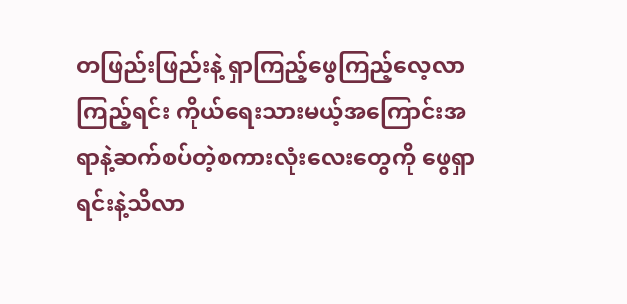တဖြည်းဖြည်းနဲ့ ရှာကြည့်ဖွေကြည့်လေ့လာကြည့်ရင်း ကိုယ်ရေးသားမယ့်အကြောင်းအရာနဲ့ဆက်စပ်တဲ့စကားလုံးလေးတွေကို ဖွေရှာရင်းနဲ့သိလာ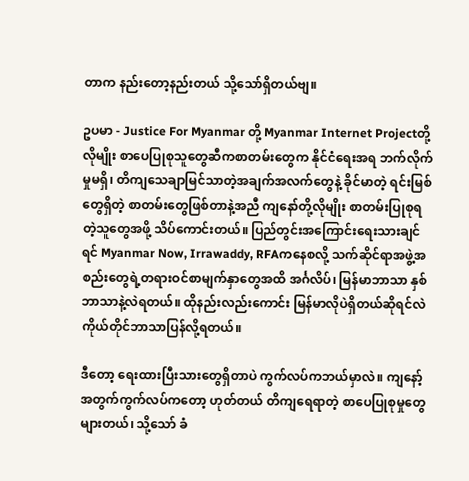တာက နည်းတော့နည်းတယ် သို့သော်ရှိတယ်ဗျ။

ဥပမာ - Justice For Myanmar တို့ Myanmar Internet Projectတို့လိုမျိုး စာပေပြုစုသူတွေဆီကစာတမ်းတွေက နိုင်ငံရေးအရ ဘက်လိုက်မှုမရှိ၊ တိကျသေချာမြင်သာတဲ့အချက်အလက်တွေနဲ့ ခိုင်မာတဲ့ ရင်းမြစ်တွေရှိတဲ့ စာတမ်းတွေဖြစ်တာနဲ့အညီ ကျနော်တို့လိုမျိုး စာတမ်းပြုစုရတဲ့သူတွေအဖို့ သိပ်ကောင်းတယ်။ ပြည်တွင်းအကြောင်းရေးသားချင်ရင် Myanmar Now, Irrawaddy, RFAကနေစလို့ သက်ဆိုင်ရာအဖွဲ့အစည်းတွေရဲ့တရားဝင်စာမျက်နှာတွေအထိ အင်္ဂလိပ်၊ မြန်မာဘာသာ နှစ်ဘာသာနဲ့လဲရတယ်။ ထိုနည်းလည်းကောင်း မြန်မာလိုပဲရှိတယ်ဆိုရင်လဲ ကိုယ်တိုင်ဘာသာပြန်လို့ရတယ်။

ဒီတော့ ရေးထားပြီးသားတွေရှိတာပဲ ကွက်လပ်ကဘယ်မှာလဲ။ ကျနော့်အတွက်ကွက်လပ်ကတော့ ဟုတ်တယ် တိကျရေရာတဲ့ စာပေပြုစုမှုတွေများတယ်၊ သို့သော် ခံ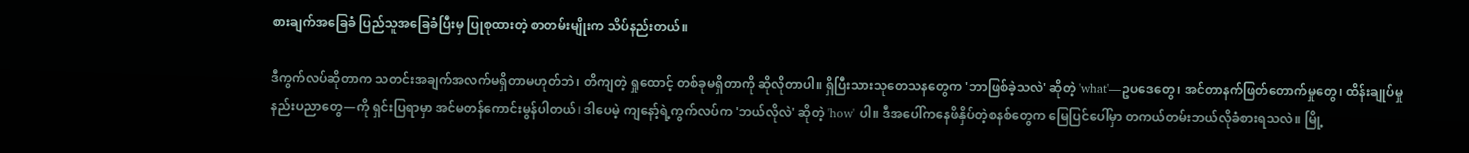စားချက်အခြေခံ ပြည်သူအခြေခံပြီးမှ ပြုစုထားတဲ့ စာတမ်းမျိုးက သိပ်နည်းတယ်။

ဒီကွက်လပ်ဆိုတာက သတင်းအချက်အလက်မရှိတာမဟုတ်ဘဲ၊ တိကျတဲ့ ရှုထောင့် တစ်ခုမရှိတာကို ဆိုလိုတာပါ။ ရှိပြီးသားသုတေသနတွေက 'ဘာဖြစ်ခဲ့သလဲ' ဆိုတဲ့ 'what'—ဥပဒေတွေ၊ အင်တာနက်ဖြတ်တောက်မှုတွေ၊ ထိန်းချုပ်မှုနည်းပညာတွေ—ကို ရှင်းပြရာမှာ အင်မတန်ကောင်းမွန်ပါတယ်। ဒါပေမဲ့ ကျနော့်ရဲ့ကွက်လပ်က 'ဘယ်လိုလဲ' ဆိုတဲ့ 'how' ပါ။ ဒီအပေါ်ကနေဖိနှိပ်တဲ့စနစ်တွေက မြေပြင်ပေါ်မှာ တကယ်တမ်းဘယ်လိုခံစားရသလဲ။ မြို့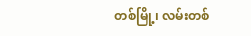တစ်မြို့၊ လမ်းတစ်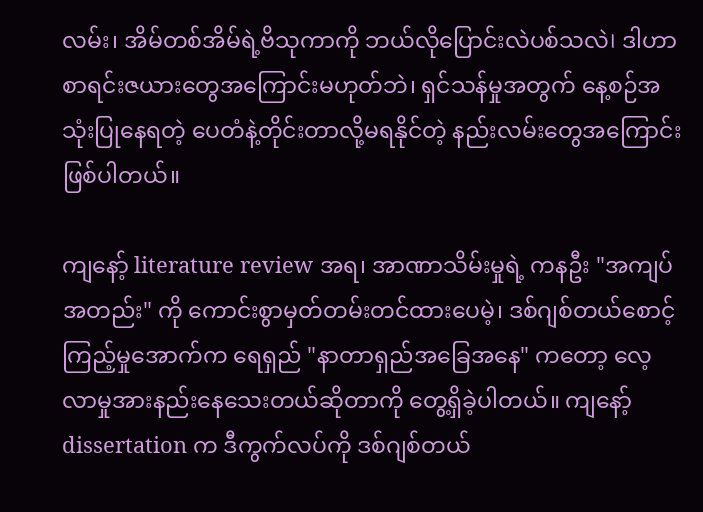လမ်း၊ အိမ်တစ်အိမ်ရဲ့ဗိသုကာကို ဘယ်လိုပြောင်းလဲပစ်သလဲ। ဒါဟာ စာရင်းဇယားတွေအကြောင်းမဟုတ်ဘဲ၊ ရှင်သန်မှုအတွက် နေ့စဉ်အသုံးပြုနေရတဲ့ ပေတံနဲ့တိုင်းတာလို့မရနိုင်တဲ့ နည်းလမ်းတွေအကြောင်းဖြစ်ပါတယ်။

ကျနော့် literature review အရ၊ အာဏာသိမ်းမှုရဲ့ ကနဦး "အကျပ်အတည်း" ကို ကောင်းစွာမှတ်တမ်းတင်ထားပေမဲ့၊ ဒစ်ဂျစ်တယ်စောင့်ကြည့်မှုအောက်က ရေရှည် "နာတာရှည်အခြေအနေ" ကတော့ လေ့လာမှုအားနည်းနေသေးတယ်ဆိုတာကို တွေ့ရှိခဲ့ပါတယ်။ ကျနော့် dissertation က ဒီကွက်လပ်ကို ဒစ်ဂျစ်တယ်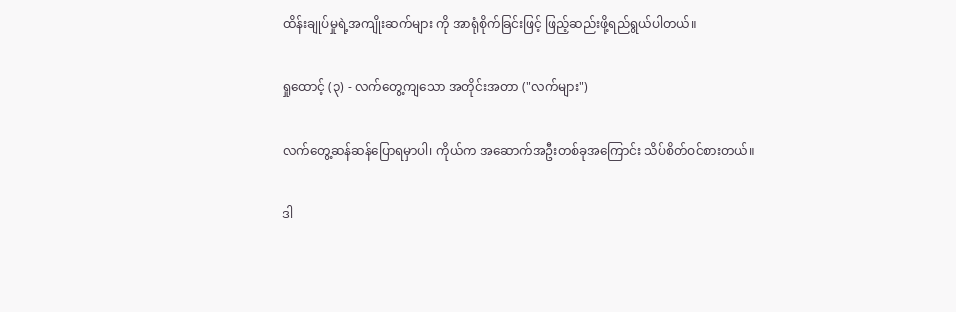ထိန်းချုပ်မှုရဲ့အကျိုးဆက်များ ကို အာရုံစိုက်ခြင်းဖြင့် ဖြည့်ဆည်းဖို့ရည်ရွယ်ပါတယ်။

ရှုထောင့် (၃) - လက်တွေ့ကျသော အတိုင်းအတာ ("လက်များ")

လက်တွေ့ဆန်ဆန်ပြောရမှာပါ၊ ကိုယ်က အဆောက်အဦးတစ်ခုအကြောင်း သိပ်စိတ်ဝင်စားတယ်။

ဒါ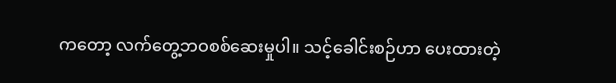ကတော့ လက်တွေ့ဘဝစစ်ဆေးမှုပါ။ သင့်ခေါင်းစဉ်ဟာ ပေးထားတဲ့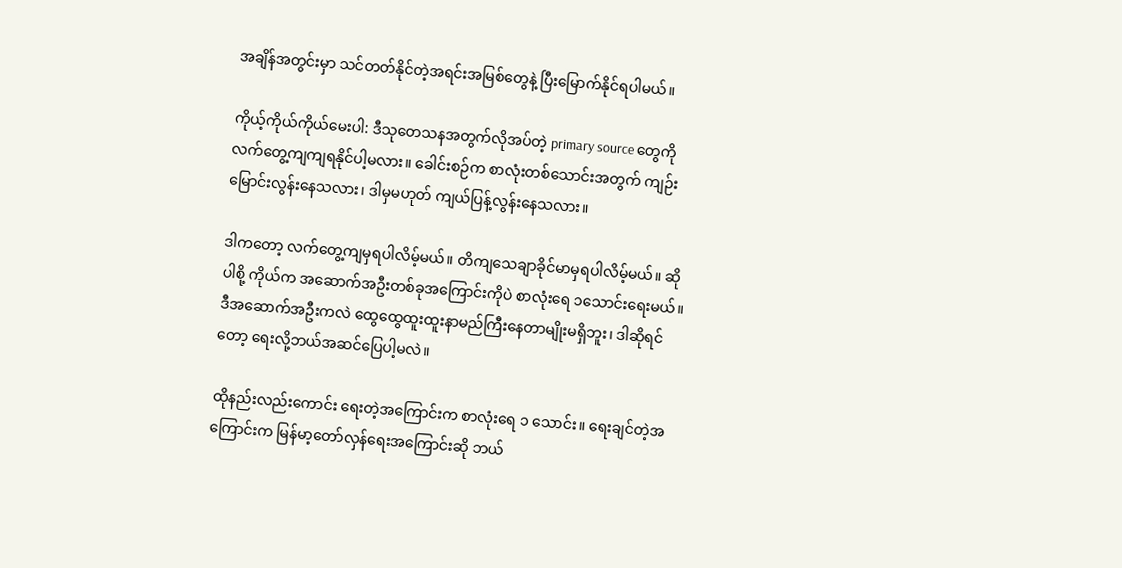အချိန်အတွင်းမှာ သင်တတ်နိုင်တဲ့အရင်းအမြစ်တွေနဲ့ ပြီးမြောက်နိုင်ရပါမယ်။

ကိုယ့်ကိုယ်ကိုယ်မေးပါ: ဒီသုတေသနအတွက်လိုအပ်တဲ့ primary source တွေကို လက်တွေ့ကျကျရနိုင်ပါ့မလား။ ခေါင်းစဉ်က စာလုံးတစ်သောင်းအတွက် ကျဉ်းမြောင်းလွန်းနေသလား၊ ဒါမှမဟုတ် ကျယ်ပြန့်လွန်းနေသလား။

ဒါကတော့ လက်တွေ့ကျမှရပါလိမ့်မယ်။ တိကျသေချာခိုင်မာမှရပါလိမ့်မယ်။ ဆိုပါစို့ ကိုယ်က အဆောက်အဦးတစ်ခုအကြောင်းကိုပဲ စာလုံးရေ ၁သောင်းရေးမယ်။ ဒီအဆောက်အဦးကလဲ ထွေထွေထူးထူးနာမည်ကြီးနေတာမျိုးမရှိဘူး၊ ဒါဆိုရင်တော့ ရေးလို့ဘယ်အဆင်ပြေပါ့မလဲ။

ထိုနည်းလည်းကောင်း ရေးတဲ့အကြောင်းက စာလုံးရေ ၁ သောင်း။ ရေးချင်တဲ့အကြောင်းက မြန်မာ့တော်လှန်ရေးအကြောင်းဆို ဘယ်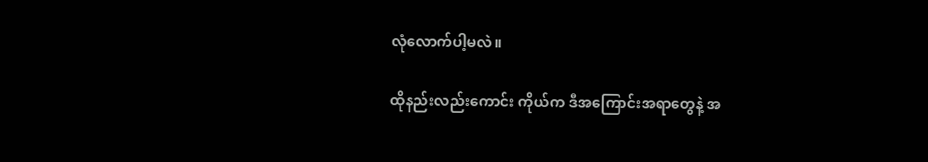လုံလောက်ပါ့မလဲ။

ထိုနည်းလည်းကောင်း ကိုယ်က ဒီအကြောင်းအရာတွေနဲ့ အ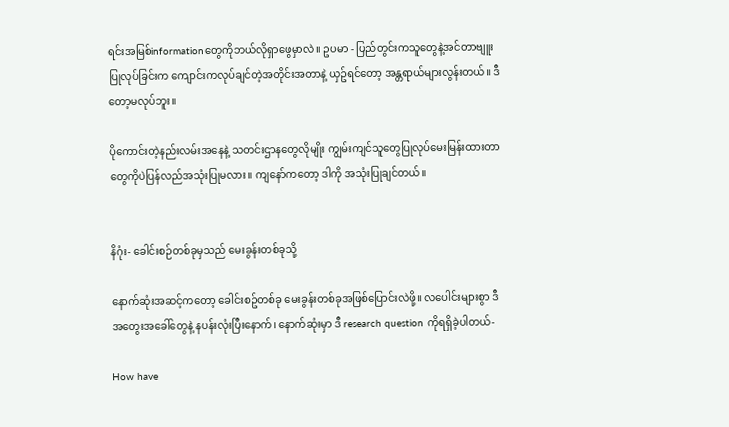ရင်းအမြစ်informationတွေကိုဘယ်လိုရှာဖွေမှာလဲ။ ဥပမာ - ပြည်တွင်းကသူတွေနဲ့အင်တာဗျူးပြုလုပ်ခြင်းက ကျောင်းကလုပ်ချင်တဲ့အတိုင်းအတာနဲ့ ယှဥ်ရင်တော့ အန္တရာယ်များလွန်းတယ်။ ဒီတော့မလုပ်ဘူး။

ပိုကောင်းတဲ့နည်းလမ်းအနေနဲ့ သတင်းဌာနတွေလိုမျိုး ကျွမ်းကျင်သူတွေပြုလုပ်မေးမြန်းထားတာတွေကိုပဲပြန်လည်အသုံးပြုမလား။ ကျနော်ကတော့ ဒါကို အသုံးပြုချင်တယ်။


နိဂုံး- ခေါင်းစဉ်တစ်ခုမှသည် မေးခွန်းတစ်ခုသို့

နောက်ဆုံးအဆင့်ကတော့ ခေါင်းစဥ်တစ်ခု မေးခွန်းတစ်ခုအဖြစ်ပြောင်းလဲဖို့။ လပေါင်းများစွာ ဒီအတွေးအခေါ်တွေနဲ့ နပန်းလုံးပြီးနောက်၊ နောက်ဆုံးမှာ ဒီ research question ကိုရရှိခဲ့ပါတယ်-

How have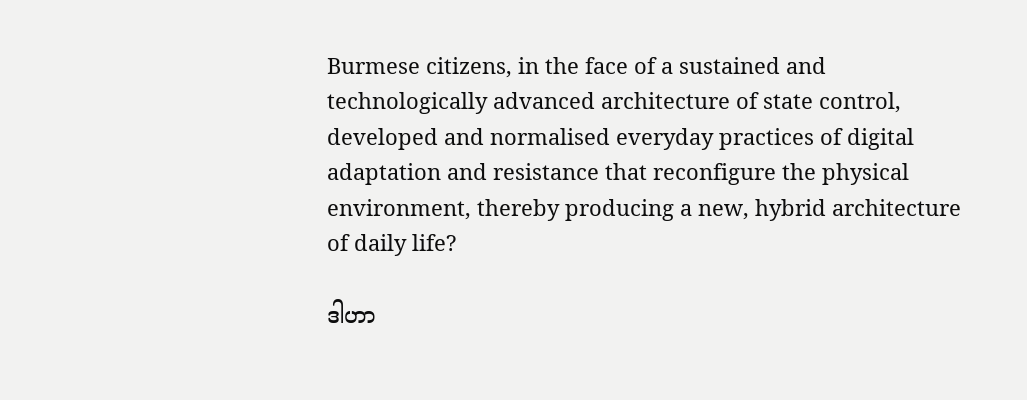Burmese citizens, in the face of a sustained and technologically advanced architecture of state control, developed and normalised everyday practices of digital adaptation and resistance that reconfigure the physical environment, thereby producing a new, hybrid architecture of daily life?

ဒါဟာ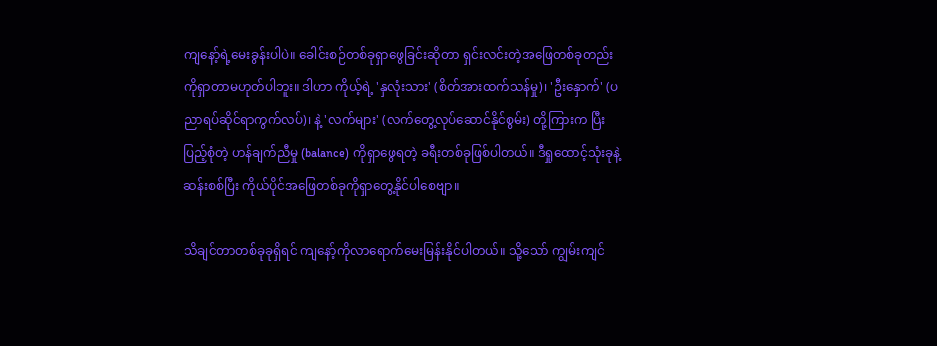ကျနော့်ရဲ့မေးခွန်းပါပဲ။ ခေါင်းစဉ်တစ်ခုရှာဖွေခြင်းဆိုတာ ရှင်းလင်းတဲ့အဖြေတစ်ခုတည်းကိုရှာတာမဟုတ်ပါဘူး။ ဒါဟာ ကိုယ့်ရဲ့ 'နှလုံးသား' (စိတ်အားထက်သန်မှု)၊ 'ဦးနှောက်' (ပညာရပ်ဆိုင်ရာကွက်လပ်)၊ နဲ့ 'လက်များ' (လက်တွေ့လုပ်ဆောင်နိုင်စွမ်း) တို့ကြားက ပြီးပြည့်စုံတဲ့ ဟန်ချက်ညီမှု (balance) ကိုရှာဖွေရတဲ့ ခရီးတစ်ခုဖြစ်ပါတယ်။ ဒီရှုထောင့်သုံးခုနဲ့ဆန်းစစ်ပြီး ကိုယ်ပိုင်အဖြေတစ်ခုကိုရှာတွေ့နိုင်ပါစေဗျာ။

သိချင်တာတစ်ခုခုရှိရင် ကျနော့်ကိုလာရောက်မေးမြန်းနိုင်ပါတယ်။ သို့သော် ကျွမ်းကျင်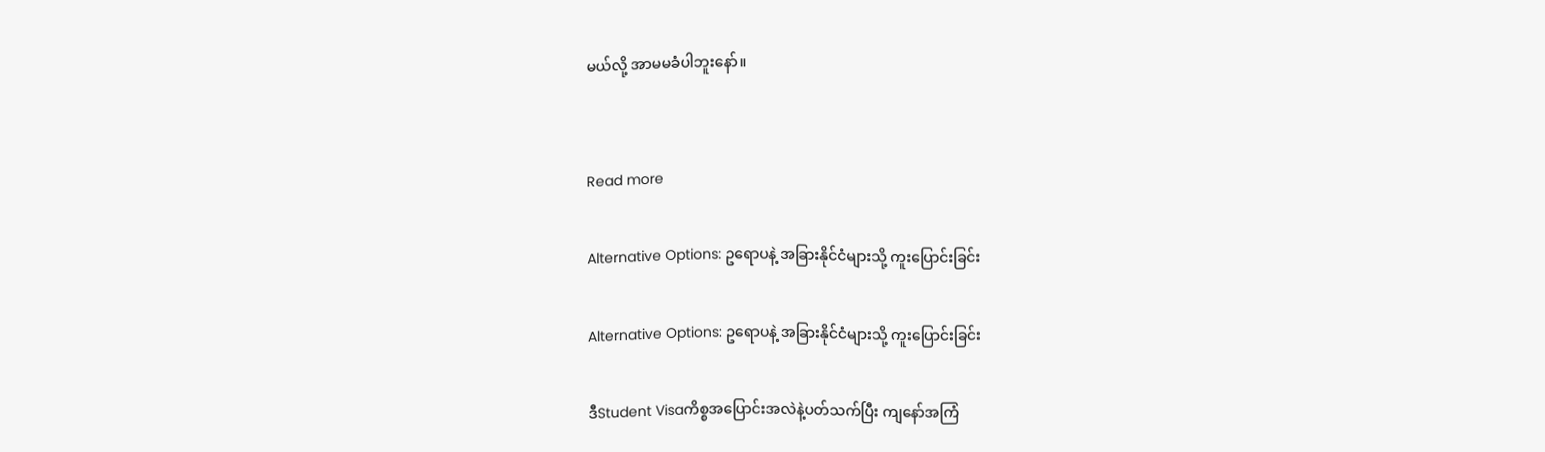မယ်လို့ အာမမခံပါဘူးနော်။


Read more

Alternative Options: ဥရောပနဲ့ အခြားနိုင်ငံများသို့ ကူးပြောင်းခြင်း

Alternative Options: ဥရောပနဲ့ အခြားနိုင်ငံများသို့ ကူးပြောင်းခြင်း

ဒီStudent Visaကိစ္စအပြောင်းအလဲနဲ့ပတ်သက်ပြီး ကျနော်အကြံ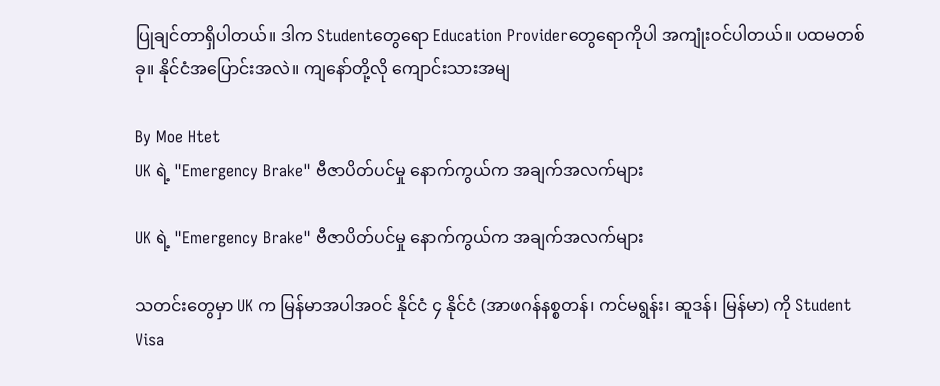ပြုချင်တာရှိပါတယ်။ ဒါက Studentတွေရော Education Providerတွေရောကိုပါ အကျုံးဝင်ပါတယ်။ ပထမတစ်ခု။ နိုင်ငံအပြောင်းအလဲ။ ကျနော်တို့လို ကျောင်းသားအမျ

By Moe Htet
UK ရဲ့ "Emergency Brake" ဗီဇာပိတ်ပင်မှု နောက်ကွယ်က အချက်အလက်များ

UK ရဲ့ "Emergency Brake" ဗီဇာပိတ်ပင်မှု နောက်ကွယ်က အချက်အလက်များ

သတင်းတွေမှာ UK က မြန်မာအပါအဝင် နိုင်ငံ ၄ နိုင်ငံ (အာဖဂန်နစ္စတန်၊ ကင်မရွန်း၊ ဆူဒန်၊ မြန်မာ) ကို Student Visa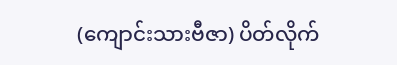(ကျောင်းသားဗီဇာ) ပိတ်လိုက်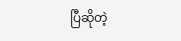ပြီဆိုတဲ့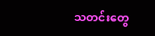သတင်းတွေ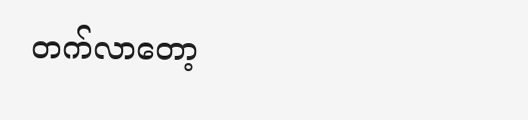တက်လာတော့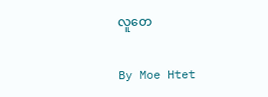လူတေ

By Moe Htet